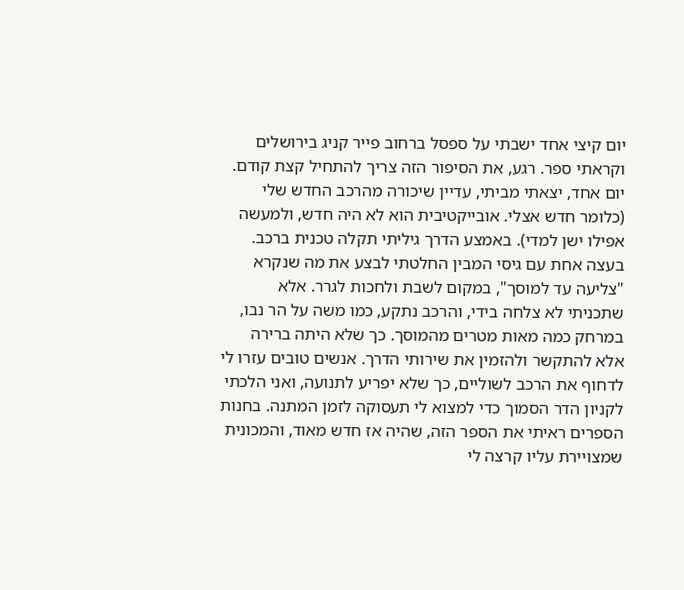יום קיצי אחד ישבתי על ספסל ברחוב פייר קניג בירושלים וקראתי ספר. רגע, את הסיפור הזה צריך להתחיל קצת קודם. יום אחד, יצאתי מביתי, עדיין שיכורה מהרכב החדש שלי (כלומר חדש אצלי. אובייקטיבית הוא לא היה חדש, ולמעשה אפילו ישן למדי). באמצע הדרך גיליתי תקלה טכנית ברכב. בעצה אחת עם גיסי המבין החלטתי לבצע את מה שנקרא "צליעה עד למוסך", במקום לשבת ולחכות לגרר. אלא שתכניתי לא צלחה בידי, והרכב נתקע, כמו משה על הר נבו, במרחק כמה מאות מטרים מהמוסך. כך שלא היתה ברירה אלא להתקשר ולהזמין את שירותי הדרך. אנשים טובים עזרו לי לדחוף את הרכב לשוליים, כך שלא יפריע לתנועה, ואני הלכתי לקניון הדר הסמוך כדי למצוא לי תעסוקה לזמן המתנה. בחנות הספרים ראיתי את הספר הזה, שהיה אז חדש מאוד, והמכונית שמצויירת עליו קרצה לי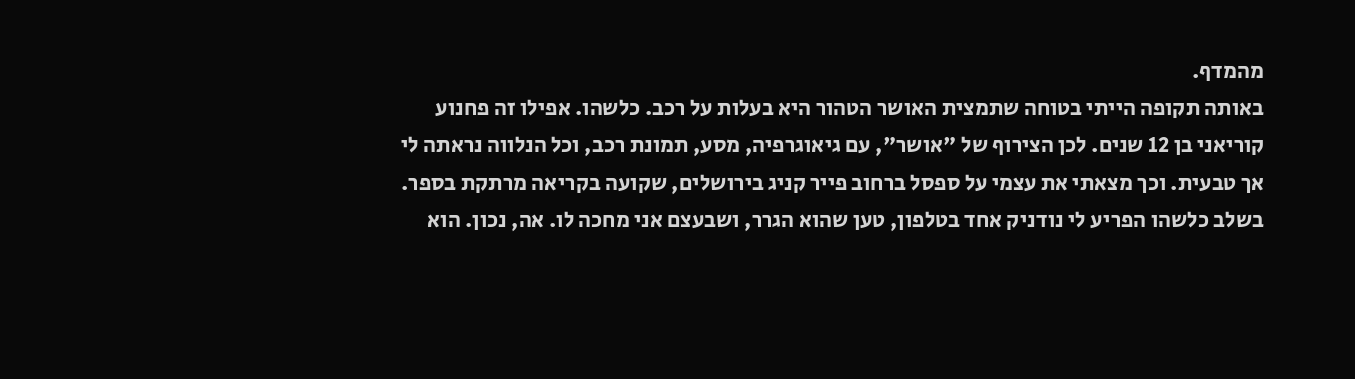מהמדף.
באותה תקופה הייתי בטוחה שתמצית האושר הטהור היא בעלות על רכב. כלשהו. אפילו זה פחנוע קוריאני בן 12 שנים. לכן הצירוף של "אושר", עם גיאוגרפיה, מסע, תמונת רכב, וכל הנלווה נראתה לי אך טבעית. וכך מצאתי את עצמי על ספסל ברחוב פייר קניג בירושלים, שקועה בקריאה מרתקת בספר. בשלב כלשהו הפריע לי נודניק אחד בטלפון, טען שהוא הגרר, ושבעצם אני מחכה לו. אה, נכון. הוא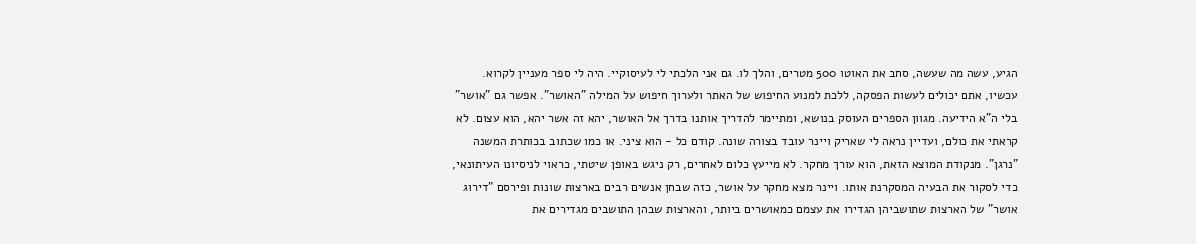הגיע, עשה מה שעשה, סחב את האוטו 500 מטרים, והלך לו. גם אני הלכתי לי לעיסוקיי. היה לי ספר מעניין לקרוא.
עכשיו, אתם יכולים לעשות הפסקה, ללכת למנוע החיפוש של האתר ולערוך חיפוש על המילה "האושר". אפשר גם "אושר" בלי ה"א הידיעה. מגוון הספרים העוסק בנושא, ומתיימר להדריך אותנו בדרך אל האושר, יהא זה אשר יהא, הוא עצום. לא קראתי את כולם, ועדיין נראה לי שאריק ויינר עובד בצורה שונה. קודם כל - הוא ציני. או כמו שכתוב בכותרת המשנה "נרגן". מנקודת המוצא הזאת, הוא עורך מחקר. לא מייעץ כלום לאחרים, רק ניגש באופן שיטתי, כראוי לניסיונו העיתונאי, כדי לסקור את הבעיה המסקרנת אותו. ויינר מצא מחקר על אושר, כזה שבחן אנשים רבים בארצות שונות ופירסם "דירוג אושר" של הארצות שתושביהן הגדירו את עצמם כמאושרים ביותר, והארצות שבהן התושבים מגדירים את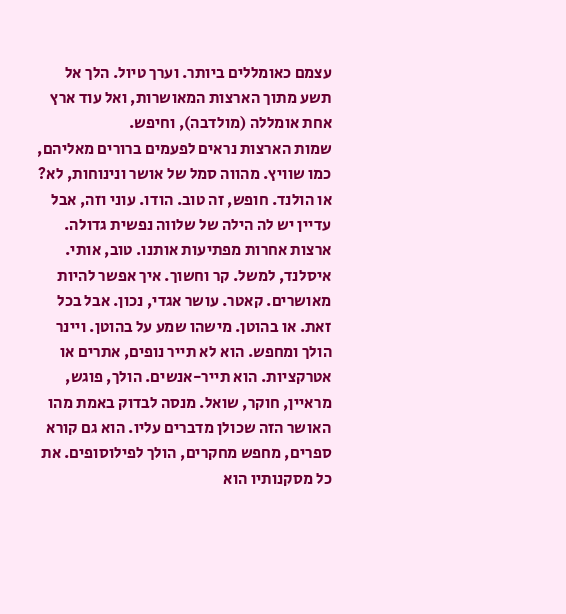עצמם כאומללים ביותר. וערך טיול. הלך אל תשע מתוך הארצות המאושרות, ואל עוד ארץ אחת אומללה (מולדבה), וחיפש.
שמות הארצות נראים לפעמים ברורים מאליהם, כמו שוויץ. מהווה סמל של אושר ונינוחות, לא? או הולנד. חופש, זה טוב. הודו. עוני וזה, אבל עדיין יש לה הילה של שלווה נפשית גדולה. ארצות אחרות מפתיעות אותנו. טוב, אותי. איסלנד, למשל. קר וחשוך. איך אפשר להיות מאושרים. קאטר. עושר אגדי, נכון. אבל בכל זאת. או בהוטן. מישהו שמע על בהוטן. ויינר הולך ומחפש. הוא לא תייר נופים, אתרים או אטרקציות. הוא תייר-אנשים. הולך, פוגש, מראיין, חוקר, שואל. מנסה לבדוק באמת מהו האושר הזה שכולן מדברים עליו. הוא גם קורא ספרים, מחפש מחקרים, הולך לפילוסופים. את כל מסקנותיו הוא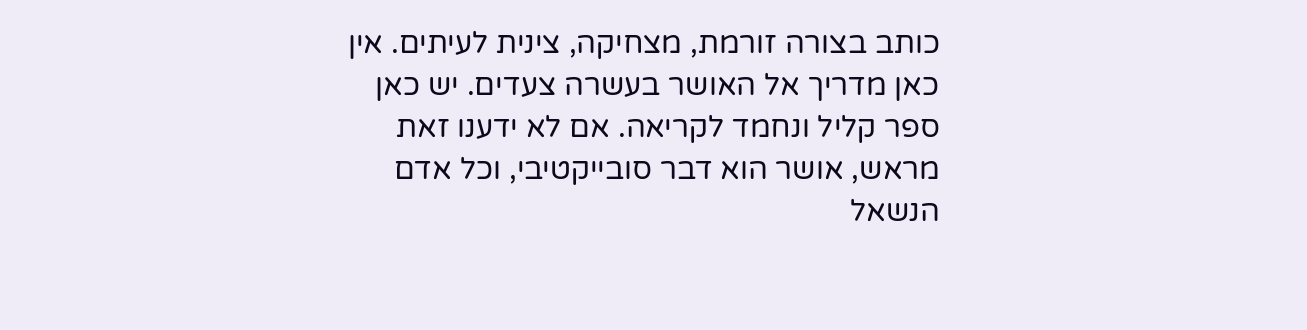כותב בצורה זורמת, מצחיקה, צינית לעיתים. אין כאן מדריך אל האושר בעשרה צעדים. יש כאן ספר קליל ונחמד לקריאה. אם לא ידענו זאת מראש, אושר הוא דבר סובייקטיבי, וכל אדם הנשאל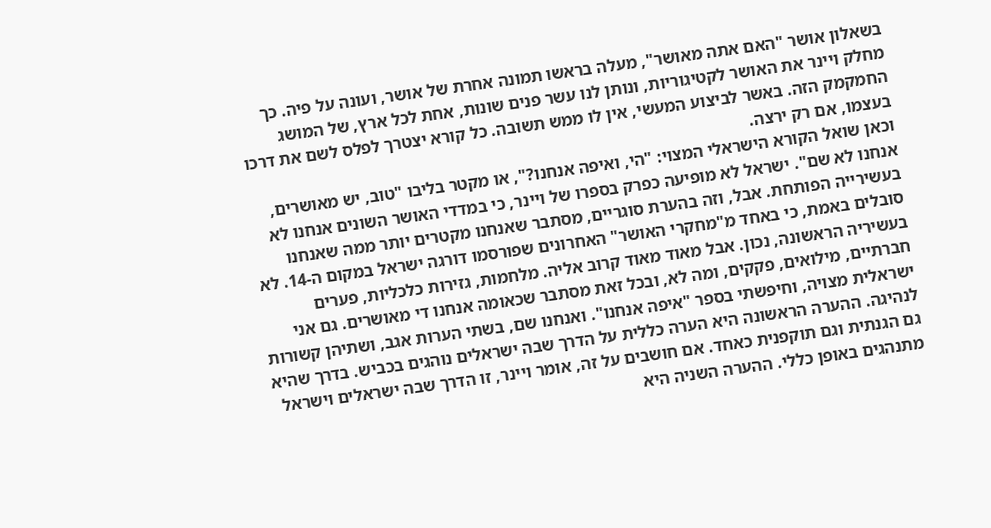בשאלון אושר "האם אתה מאושר", מעלה בראשו תמונה אחרת של אושר, ועונה על פיה. כך מחלק ויינר את האושר לקטיגוריות, ונותן לנו עשר פנים שונות, אחת לכל ארץ, של המושג החמקמק הזה. באשר לביצוע המעשי, אין לו ממש תשובה. כל קורא יצטרך לפלס לשם את דרכו בעצמו, אם רק ירצה.
וכאן שואל הקורא הישראלי המצוי: "הי, ואיפה אנחנו?", או מקטר בליבו "טוב, יש מאושרים, אנחנו לא שם". ישראל לא מופיעה כפרק בספרו של ויינר, כי במדדי האושר השונים אנחנו לא בעשירייה הפותחת. אבל, וזה בהערת סוגריים, מסתבר שאנחנו מקטרים יותר ממה שאנחנו סובלים באמת, כי באחד מ"מחקרי האושר" האחרונים שפורסמו דורגה ישראל במקום ה-14. לא בעשיריה הראשונה, נכון. אבל מאוד מאוד קרוב אליה. מלחמות, גזירות כלכליות, פערים חברתיים, מילואים, פקקים, ומה לא, ובכל זאת מסתבר שכאומה אנחנו די מאושרים. גם אני ישראלית מצויה, וחיפשתי בספר "איפה אנחנו". ואנחנו שם, בשתי הערות אגב, ושתיהן קשורות לנהיגה. ההערה הראשונה היא הערה כללית על הדרך שבה ישראלים נוהגים בכביש. בדרך שהיא גם הגנתית וגם תוקפנית כאחד. אם חושבים על זה, אומר ויינר, זו הדרך שבה ישראלים וישראל מתנהגים באופן כללי. ההערה השניה היא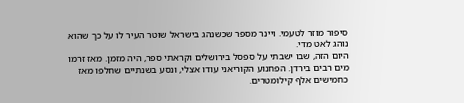סיפור מוזר לטעמי. ויינר מספר שכשנהג בישראל שוטר העיר לו על כך שהוא נוהג לאט מדי.
היום הזה, שבו ישבתי על ספסל בירושלים וקראתי ספר, היה מזמן. מאז זרמו מים רבים בירדן. הפחנוע הקוריאני עודו אצלי, ונסע בשנתיים שחלפו מאז כחמישים אלף קילומטרים.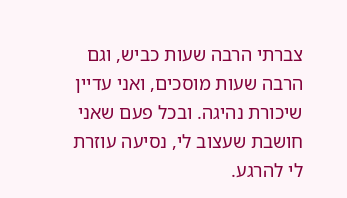צברתי הרבה שעות כביש, וגם הרבה שעות מוסכים, ואני עדיין שיכורת נהיגה. ובכל פעם שאני חושבת שעצוב לי, נסיעה עוזרת לי להרגע.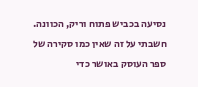נסיעה בכביש פתוח וריק, הכוונה. חשבתי על זה שאין כמו סקירה של ספר העוסק באושר כדי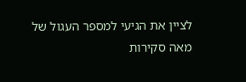לציין את הגיעי למספר העגול של מאה סקירות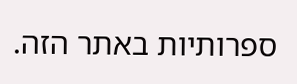ספרותיות באתר הזה.